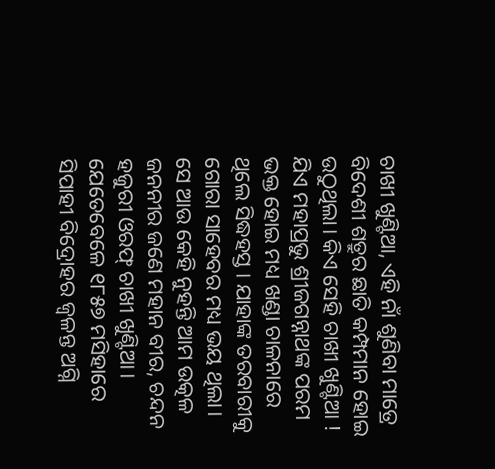ଚାଖୀ ଖୁଣ୍ଟିଆ, ଏହି ନାଁ ଶୁଣିବା ମାତ୍ରେ ବିଦେଶୀ ଶତ୍ରୁର ଛାତି କମ୍ପମାନ ହୋଇ ଉଠୁଥିଲା। କିଏ ସେହି ଚାଖୀ ଖୁଣ୍ଟିଆ ! ଯିଏ ମହାପ୍ରଭୁ ଶ୍ରୀଜଗନ୍ନାଥଙ୍କ ପରମ ଭକ୍ତ ହୋଇ ମଧ୍ୟ ଖଣ୍ଡା ଚାଳନାରେ ଥିଲେ ସିଦ୍ଧହସ୍ତ । ଯାହାଙ୍କ ତରବାରୀକୁ ଗୋରା ସାହେବର ମଧ୍ୟ ଭୟ ଥିଲା। ସେ ଆଉ କେହି ନୁହନ୍ତି ଆମ ଉତ୍କଳ ଜନନୀର ଜଣେ ମହାନ ବୀର, ଚନ୍ଦନ ହଜୁରୀ ଓରଫ୍ ଚାଖୀ ଖୁଣ୍ଟିଆ। ଯେତେବେଳେ ୧୮୫୭ ମସିହାରେ ସିପାହୀ ବିଦ୍ରୋହର ଜ୍ୱଳନ୍ତ ଅଗ୍ନି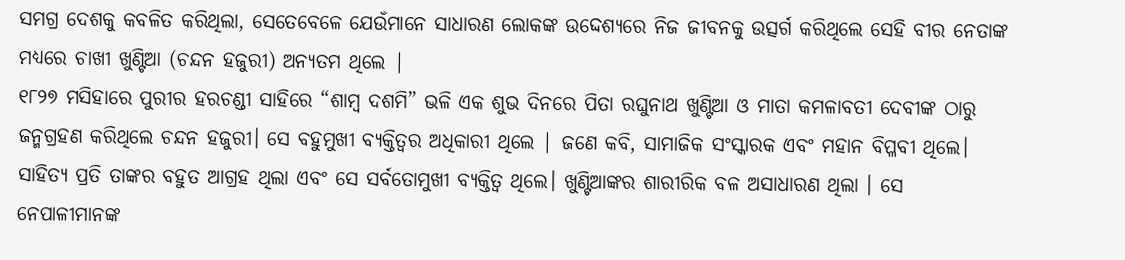ସମଗ୍ର ଦେଶକୁ କବଳିତ କରିଥିଲା, ସେତେବେଳେ ଯେଉଁମାନେ ସାଧାରଣ ଲୋକଙ୍କ ଉଦ୍ଦେଶ୍ୟରେ ନିଜ ଜୀବନକୁ ଉତ୍ସର୍ଗ କରିଥିଲେ ସେହି ବୀର ନେତାଙ୍କ ମଧ୍ୟରେ ଚାଖୀ ଖୁଣ୍ଟିଆ (ଚନ୍ଦନ ହଜୁରୀ) ଅନ୍ୟତମ ଥିଲେ |
୧୮୨୭ ମସିହାରେ ପୁରୀର ହରଚଣ୍ଡୀ ସାହିରେ “ଶାମ୍ବ ଦଶମି” ଭଳି ଏକ ଶୁଭ ଦିନରେ ପିତା ରଘୁନାଥ ଖୁଣ୍ଟିଆ ଓ ମାତା କମଳାବତୀ ଦେବୀଙ୍କ ଠାରୁ ଜନ୍ମଗ୍ରହଣ କରିଥିଲେ ଚନ୍ଦନ ହଜୁରୀ। ସେ ବହୁମୁଖୀ ବ୍ୟକ୍ତିତ୍ୱର ଅଧିକାରୀ ଥିଲେ | ଜଣେ କବି, ସାମାଜିକ ସଂସ୍କାରକ ଏବଂ ମହାନ ବିପ୍ଳବୀ ଥିଲେ। ସାହିତ୍ୟ ପ୍ରତି ତାଙ୍କର ବହୁତ ଆଗ୍ରହ ଥିଲା ଏବଂ ସେ ସର୍ବତୋମୁଖୀ ବ୍ୟକ୍ତିତ୍ୱ ଥିଲେ। ଖୁଣ୍ଟିଆଙ୍କର ଶାରୀରିକ ବଳ ଅସାଧାରଣ ଥିଲା । ସେ ନେପାଳୀମାନଙ୍କ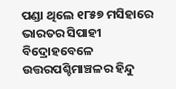ପଣ୍ଡା ଥିଲେ ୧୮୫୭ ମସିହାରେ ଭାରତର ସିପାହୀ ବିଦ୍ରୋହବେଳେ ଉତ୍ତରପଶ୍ଚିମାଞ୍ଚଳର ହିନ୍ଦୁ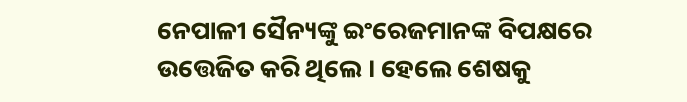ନେପାଳୀ ସୈନ୍ୟଙ୍କୁ ଇଂରେଜମାନଙ୍କ ବିପକ୍ଷରେ ଉତ୍ତେଜିତ କରି ଥିଲେ । ହେଲେ ଶେଷକୁ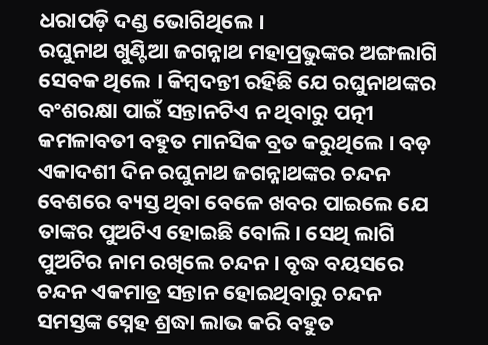ଧରାପଡ଼ି ଦଣ୍ଡ ଭୋଗିଥିଲେ ।
ରଘୁନାଥ ଖୁଣ୍ଟିଆ ଜଗନ୍ନାଥ ମହାପ୍ରଭୁଙ୍କର ଅଙ୍ଗଲାଗି ସେବକ ଥିଲେ । କିମ୍ବଦନ୍ତୀ ରହିଛି ଯେ ରଘୁନାଥଙ୍କର ବଂଶରକ୍ଷା ପାଇଁ ସନ୍ତାନଟିଏ ନ ଥିବାରୁ ପତ୍ନୀ କମଳାବତୀ ବହୁତ ମାନସିକ ବ୍ରତ କରୁଥିଲେ । ବଡ଼ ଏକାଦଶୀ ଦିନ ରଘୁନାଥ ଜଗନ୍ନାଥଙ୍କର ଚନ୍ଦନ ବେଶରେ ବ୍ୟସ୍ତ ଥିବା ବେଳେ ଖବର ପାଇଲେ ଯେ ତାଙ୍କର ପୁଅଟିଏ ହୋଇଛି ବୋଲି। ସେଥି ଲାଗି ପୁଅଟିର ନାମ ରଖିଲେ ଚନ୍ଦନ। ବୃଦ୍ଧ ବୟସରେ ଚନ୍ଦନ ଏକମାତ୍ର ସନ୍ତାନ ହୋଇଥିବାରୁ ଚନ୍ଦନ ସମସ୍ତଙ୍କ ସ୍ନେହ ଶ୍ରଦ୍ଧା ଲାଭ କରି ବହୁତ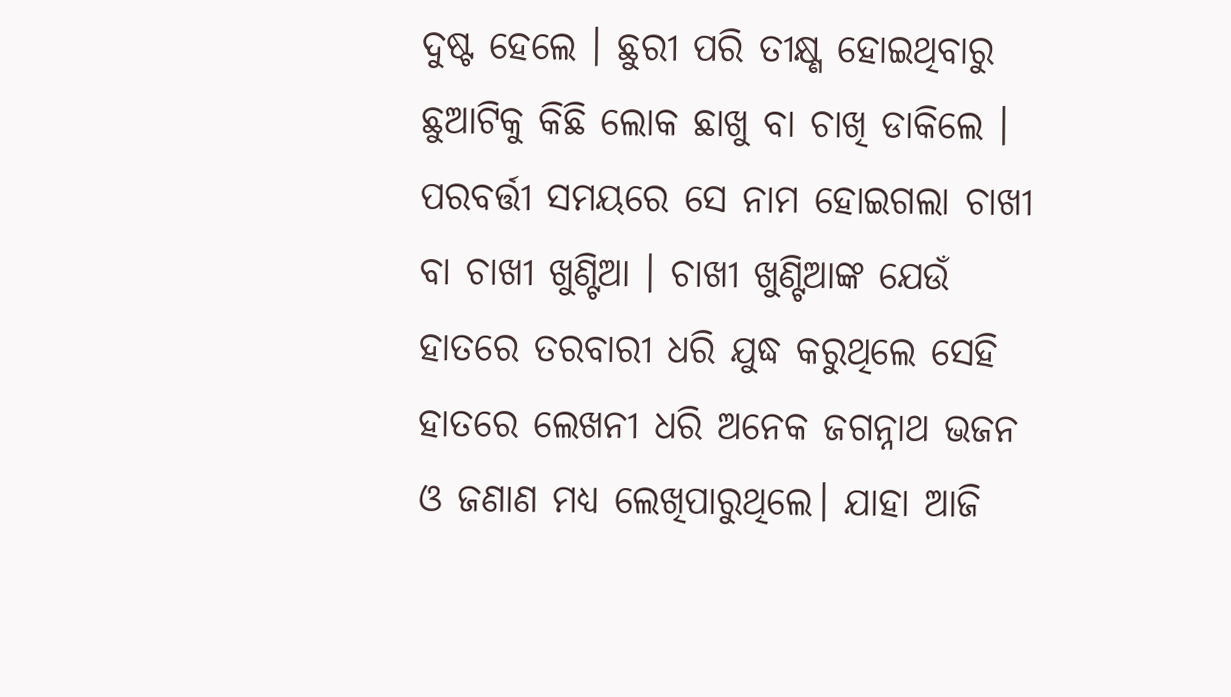ଦୁଷ୍ଟ ହେଲେ । ଛୁରୀ ପରି ତୀକ୍ଷ୍ଣ ହୋଇଥିବାରୁ ଛୁଆଟିକୁ କିଛି ଲୋକ ଛାଖୁ ବା ଚାଖି ଡାକିଲେ । ପରବର୍ତ୍ତୀ ସମୟରେ ସେ ନାମ ହୋଇଗଲା ଚାଖୀ ବା ଚାଖୀ ଖୁଣ୍ଟିଆ । ଚାଖୀ ଖୁଣ୍ଟିଆଙ୍କ ଯେଉଁ ହାତରେ ତରବାରୀ ଧରି ଯୁଦ୍ଧ କରୁଥିଲେ ସେହି ହାତରେ ଲେଖନୀ ଧରି ଅନେକ ଜଗନ୍ନାଥ ଭଜନ ଓ ଜଣାଣ ମଧ୍ୟ ଲେଖିପାରୁଥିଲେ। ଯାହା ଆଜି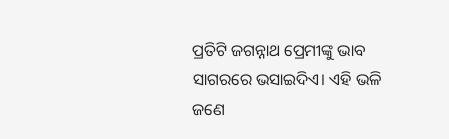ପ୍ରତିଟି ଜଗନ୍ନାଥ ପ୍ରେମୀଙ୍କୁ ଭାବ ସାଗରରେ ଭସାଇଦିଏ। ଏହି ଭଳି ଜଣେ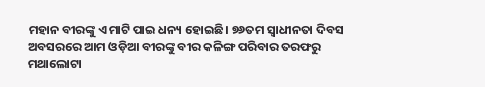ମହାନ ବୀରଙ୍କୁ ଏ ମାଟି ପାଇ ଧନ୍ୟ ହୋଇଛି। ୭୬ତମ ସ୍ବାଧୀନତା ଦିବସ ଅବସରରେ ଆମ ଓଡ଼ିଆ ବୀରଙ୍କୁ ବୀର କଳିଙ୍ଗ ପରିବାର ତରଫରୁ ମଥାଲୋଟା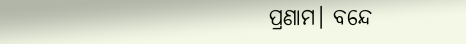ପ୍ରଣାମ। ବନ୍ଦେ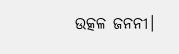ଉତ୍କଳ ଜନନୀ।